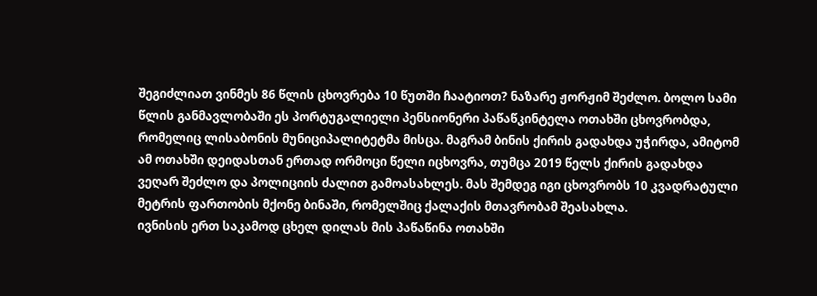შეგიძლიათ ვინმეს 86 წლის ცხოვრება 10 წუთში ჩაატიოთ? ნაზარე ჟორჟიმ შეძლო. ბოლო სამი წლის განმავლობაში ეს პორტუგალიელი პენსიონერი პაწაწკინტელა ოთახში ცხოვრობდა, რომელიც ლისაბონის მუნიციპალიტეტმა მისცა. მაგრამ ბინის ქირის გადახდა უჭირდა, ამიტომ ამ ოთახში დეიდასთან ერთად ორმოცი წელი იცხოვრა, თუმცა 2019 წელს ქირის გადახდა ვეღარ შეძლო და პოლიციის ძალით გამოასახლეს. მას შემდეგ იგი ცხოვრობს 10 კვადრატული მეტრის ფართობის მქონე ბინაში, რომელშიც ქალაქის მთავრობამ შეასახლა.
ივნისის ერთ საკამოდ ცხელ დილას მის პაწაწინა ოთახში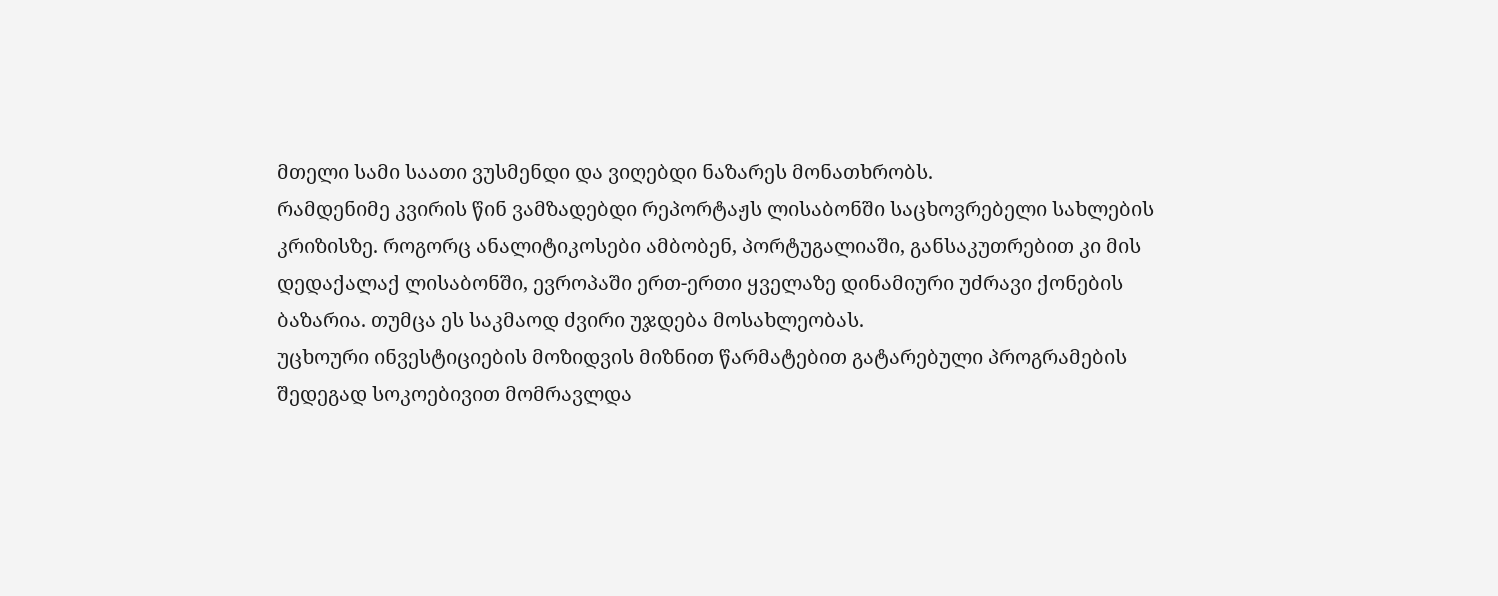მთელი სამი საათი ვუსმენდი და ვიღებდი ნაზარეს მონათხრობს.
რამდენიმე კვირის წინ ვამზადებდი რეპორტაჟს ლისაბონში საცხოვრებელი სახლების კრიზისზე. როგორც ანალიტიკოსები ამბობენ, პორტუგალიაში, განსაკუთრებით კი მის დედაქალაქ ლისაბონში, ევროპაში ერთ-ერთი ყველაზე დინამიური უძრავი ქონების ბაზარია. თუმცა ეს საკმაოდ ძვირი უჯდება მოსახლეობას.
უცხოური ინვესტიციების მოზიდვის მიზნით წარმატებით გატარებული პროგრამების შედეგად სოკოებივით მომრავლდა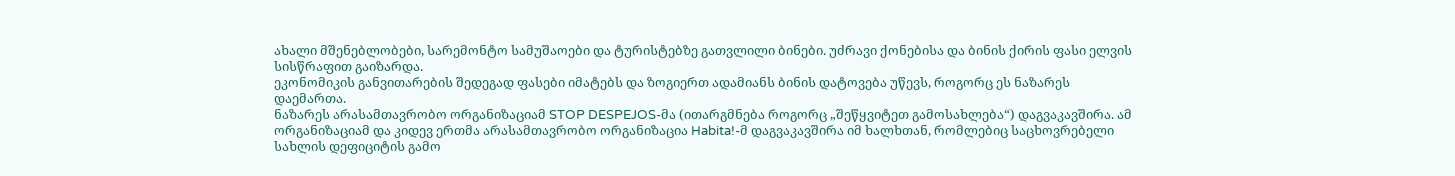ახალი მშენებლობები, სარემონტო სამუშაოები და ტურისტებზე გათვლილი ბინები. უძრავი ქონებისა და ბინის ქირის ფასი ელვის სისწრაფით გაიზარდა.
ეკონომიკის განვითარების შედეგად ფასები იმატებს და ზოგიერთ ადამიანს ბინის დატოვება უწევს, როგორც ეს ნაზარეს დაემართა.
ნაზარეს არასამთავრობო ორგანიზაციამ STOP DESPEJOS-მა (ითარგმნება როგორც „შეწყვიტეთ გამოსახლება“) დაგვაკავშირა. ამ ორგანიზაციამ და კიდევ ერთმა არასამთავრობო ორგანიზაცია Habita!-მ დაგვაკავშირა იმ ხალხთან, რომლებიც საცხოვრებელი სახლის დეფიციტის გამო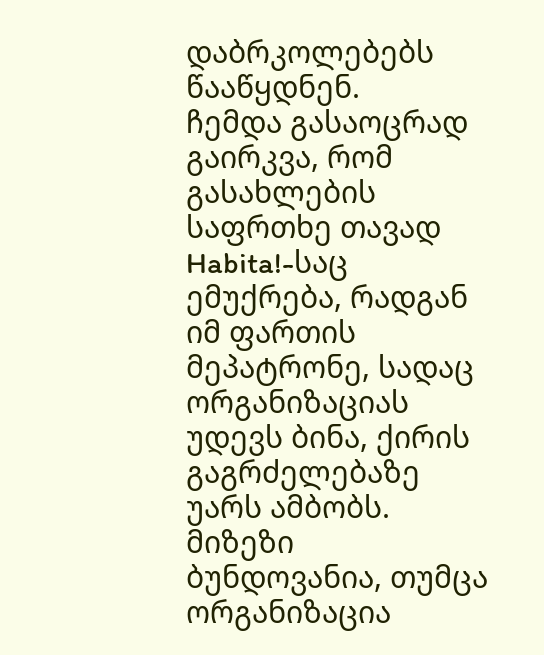დაბრკოლებებს წააწყდნენ.
ჩემდა გასაოცრად გაირკვა, რომ გასახლების საფრთხე თავად Habita!-საც ემუქრება, რადგან იმ ფართის მეპატრონე, სადაც ორგანიზაციას უდევს ბინა, ქირის გაგრძელებაზე უარს ამბობს. მიზეზი ბუნდოვანია, თუმცა ორგანიზაცია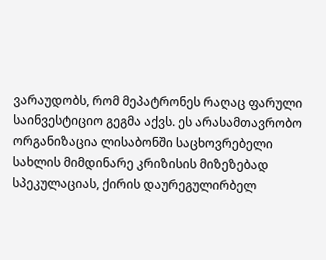ვარაუდობს, რომ მეპატრონეს რაღაც ფარული საინვესტიციო გეგმა აქვს. ეს არასამთავრობო ორგანიზაცია ლისაბონში საცხოვრებელი სახლის მიმდინარე კრიზისის მიზეზებად სპეკულაციას, ქირის დაურეგულირბელ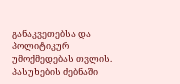განაკვეთებსა და პოლიტიკურ უმოქმედებას თვლის.
პასუხების ძებნაში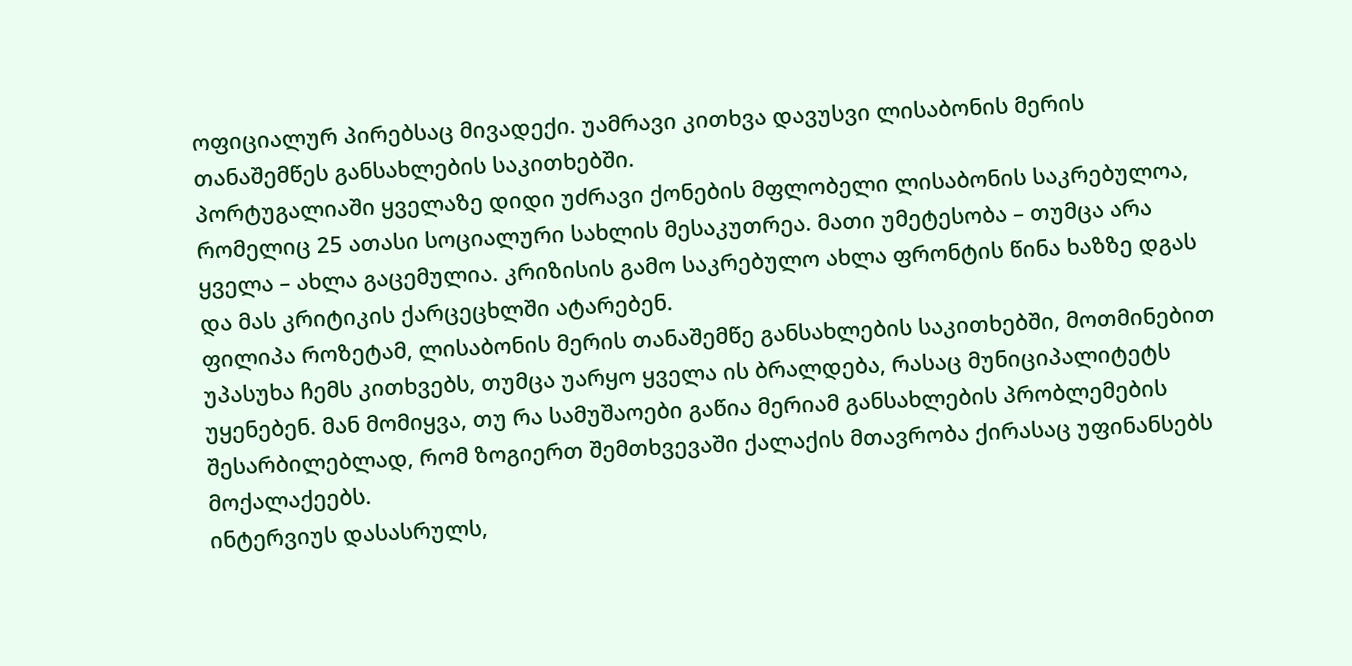ოფიციალურ პირებსაც მივადექი. უამრავი კითხვა დავუსვი ლისაბონის მერის თანაშემწეს განსახლების საკითხებში.
პორტუგალიაში ყველაზე დიდი უძრავი ქონების მფლობელი ლისაბონის საკრებულოა, რომელიც 25 ათასი სოციალური სახლის მესაკუთრეა. მათი უმეტესობა – თუმცა არა ყველა – ახლა გაცემულია. კრიზისის გამო საკრებულო ახლა ფრონტის წინა ხაზზე დგას და მას კრიტიკის ქარცეცხლში ატარებენ.
ფილიპა როზეტამ, ლისაბონის მერის თანაშემწე განსახლების საკითხებში, მოთმინებით უპასუხა ჩემს კითხვებს, თუმცა უარყო ყველა ის ბრალდება, რასაც მუნიციპალიტეტს უყენებენ. მან მომიყვა, თუ რა სამუშაოები გაწია მერიამ განსახლების პრობლემების შესარბილებლად, რომ ზოგიერთ შემთხვევაში ქალაქის მთავრობა ქირასაც უფინანსებს მოქალაქეებს.
ინტერვიუს დასასრულს,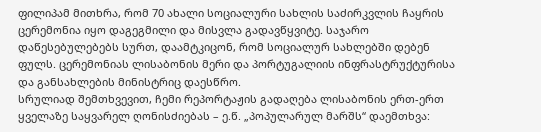ფილიპამ მითხრა, რომ 70 ახალი სოციალური სახლის საძირკვლის ჩაყრის ცერემონია იყო დაგეგმილი და მისვლა გადავწყვიტე. საჯარო დაწესებულებებს სურთ, დაამტკიცონ, რომ სოციალურ სახლებში დებენ ფულს. ცერემონიას ლისაბონის მერი და პორტუგალიის ინფრასტრუქტურისა და განსახლების მინისტრიც დაესწრო.
სრულიად შემთხვევით, ჩემი რეპორტაჟის გადაღება ლისაბონის ერთ-ერთ ყველაზე საყვარელ ღონისძიებას – ე.წ. „პოპულარულ მარშს“ დაემთხვა: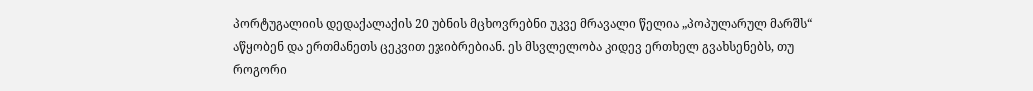პორტუგალიის დედაქალაქის 20 უბნის მცხოვრებნი უკვე მრავალი წელია „პოპულარულ მარშს“ აწყობენ და ერთმანეთს ცეკვით ეჯიბრებიან. ეს მსვლელობა კიდევ ერთხელ გვახსენებს, თუ როგორი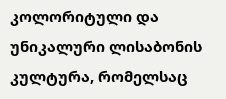კოლორიტული და უნიკალური ლისაბონის კულტურა, რომელსაც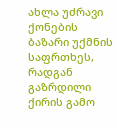ახლა უძრავი ქონების ბაზარი უქმნის საფრთხეს, რადგან გაზრდილი ქირის გამო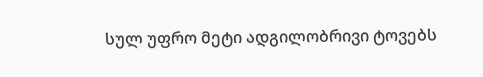სულ უფრო მეტი ადგილობრივი ტოვებს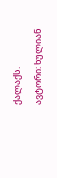ქალაქს.
ავტორი: ხულიან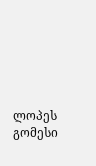ლოპეს გომესი